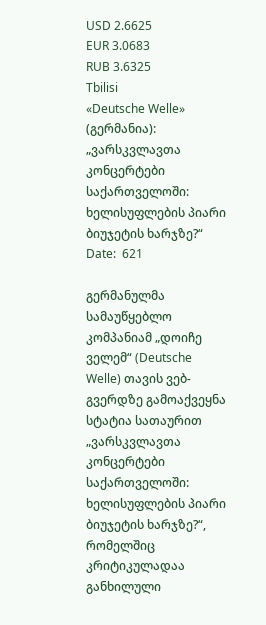USD 2.6625
EUR 3.0683
RUB 3.6325
Tbilisi
«Deutsche Welle» (გერმანია): „ვარსკვლავთა კონცერტები საქართველოში: ხელისუფლების პიარი ბიუჯეტის ხარჯზე?“
Date:  621

გერმანულმა სამაუწყებლო კომპანიამ „დოიჩე ველემ“ (Deutsche Welle) თავის ვებ-გვერდზე გამოაქვეყნა სტატია სათაურით „ვარსკვლავთა კონცერტები საქართველოში: ხელისუფლების პიარი ბიუჯეტის ხარჯზე?“, რომელშიც კრიტიკულადაა განხილული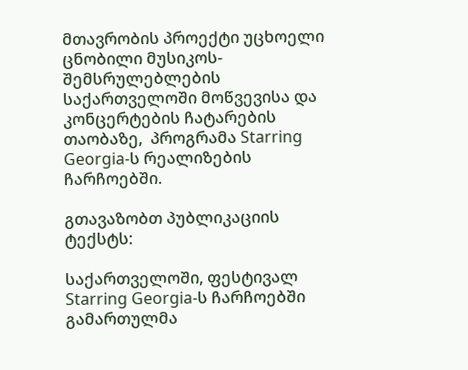მთავრობის პროექტი უცხოელი ცნობილი მუსიკოს-შემსრულებლების საქართველოში მოწვევისა და კონცერტების ჩატარების თაობაზე,  პროგრამა Starring Georgia-ს რეალიზების ჩარჩოებში.

გთავაზობთ პუბლიკაციის ტექსტს:

საქართველოში, ფესტივალ Starring Georgia-ს ჩარჩოებში გამართულმა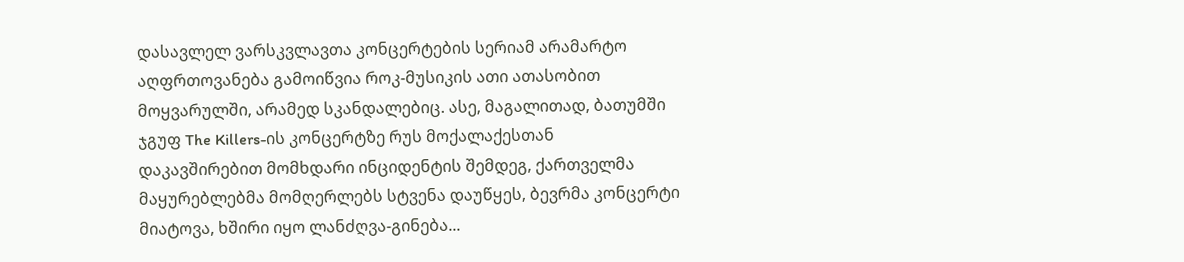დასავლელ ვარსკვლავთა კონცერტების სერიამ არამარტო აღფრთოვანება გამოიწვია როკ-მუსიკის ათი ათასობით მოყვარულში, არამედ სკანდალებიც. ასე, მაგალითად, ბათუმში ჯგუფ The Killers-ის კონცერტზე რუს მოქალაქესთან დაკავშირებით მომხდარი ინციდენტის შემდეგ, ქართველმა მაყურებლებმა მომღერლებს სტვენა დაუწყეს, ბევრმა კონცერტი მიატოვა, ხშირი იყო ლანძღვა-გინება...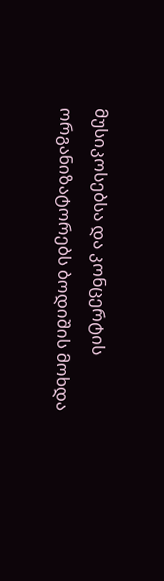მუსიკოსებსა და კონცერტის ორგანიზატორებს ბოდიშის მოხდა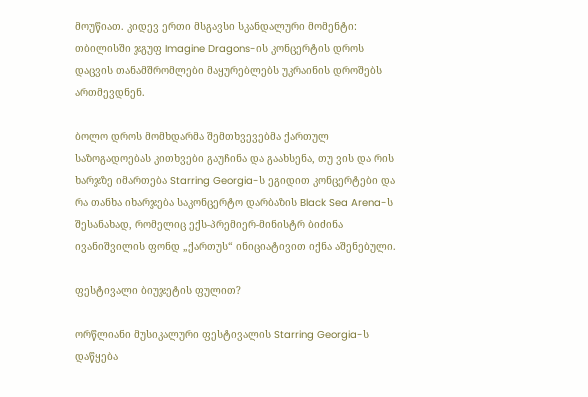მოუწიათ. კიდევ ერთი მსგავსი სკანდალური მომენტი: თბილისში ჯგუფ Imagine Dragons-ის კონცერტის დროს დაცვის თანამშრომლები მაყურებლებს უკრაინის დროშებს ართმევდნენ.

ბოლო დროს მომხდარმა შემთხვევებმა ქართულ საზოგადოებას კითხვები გაუჩინა და გაახსენა, თუ ვის და რის ხარჯზე იმართება Starring Georgia-ს ეგიდით კონცერტები და რა თანხა იხარჯება საკონცერტო დარბაზის Black Sea Arena-ს შესანახად, რომელიც ექს-პრემიერ-მინისტრ ბიძინა ივანიშვილის ფონდ „ქართუს“ ინიციატივით იქნა აშენებული.

ფესტივალი ბიუჯეტის ფულით?

ორწლიანი მუსიკალური ფესტივალის Starring Georgia-ს დაწყება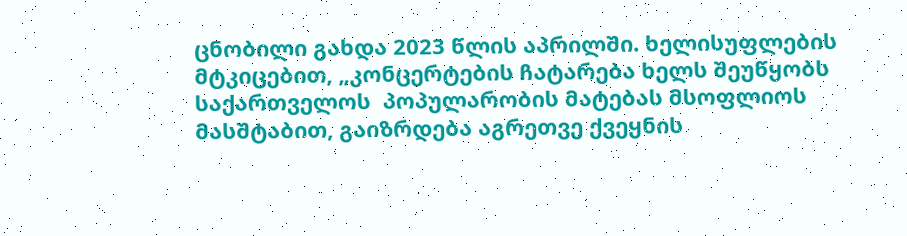ცნობილი გახდა 2023 წლის აპრილში. ხელისუფლების მტკიცებით, „კონცერტების ჩატარება ხელს შეუწყობს საქართველოს  პოპულარობის მატებას მსოფლიოს მასშტაბით, გაიზრდება აგრეთვე ქვეყნის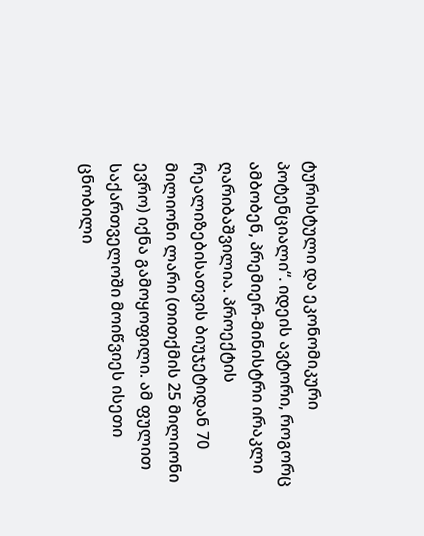ტურისტული და ეკონომიკური პოტენციალი“. იდეის ავტორი, როგორც ამბობენ, პრემიერ-მინისტრი ირაკლი ღარიბაშვილია. პროექტის რეალიზებისათვის ბიუჯეტიდან 70 მილიონი ლარი (თითქმის 25 მილიონი ევრო) იქნა გამოყოფილი. ამ ფულით საქართველოში მოიწვიეს ისეთი ცნობილი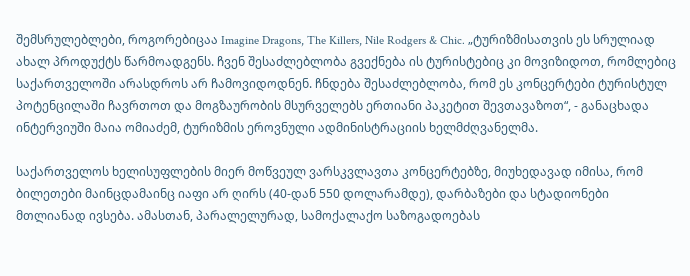შემსრულებლები, როგორებიცაა Imagine Dragons, The Killers, Nile Rodgers & Chic. „ტურიზმისათვის ეს სრულიად ახალ პროდუქტს წარმოადგენს. ჩვენ შესაძლებლობა გვექნება ის ტურისტებიც კი მოვიზიდოთ, რომლებიც საქართველოში არასდროს არ ჩამოვიდოდნენ. ჩნდება შესაძლებლობა, რომ ეს კონცერტები ტურისტულ პოტენცილაში ჩავრთოთ და მოგზაურობის მსურველებს ერთიანი პაკეტით შევთავაზოთ“, - განაცხადა ინტერვიუში მაია ომიაძემ, ტურიზმის ეროვნული ადმინისტრაციის ხელმძღვანელმა.

საქართველოს ხელისუფლების მიერ მოწვეულ ვარსკვლავთა კონცერტებზე, მიუხედავად იმისა, რომ ბილეთები მაინცდამაინც იაფი არ ღირს (40-დან 550 დოლარამდე), დარბაზები და სტადიონები მთლიანად ივსება. ამასთან, პარალელურად, სამოქალაქო საზოგადოებას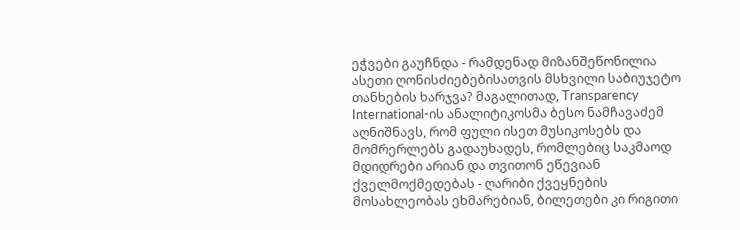ეჭვები გაუჩნდა - რამდენად მიზანშეწონილია ასეთი ღონისძიებებისათვის მსხვილი საბიუჯეტო თანხების ხარჯვა? მაგალითად, Transparency International-ის ანალიტიკოსმა ბესო ნამჩავაძემ აღნიშნავს, რომ ფული ისეთ მუსიკოსებს და მომრერლებს გადაუხადეს, რომლებიც საკმაოდ მდიდრები არიან და თვითონ ეწევიან ქველმოქმედებას - ღარიბი ქვეყნების მოსახლეობას ეხმარებიან, ბილეთები კი რიგითი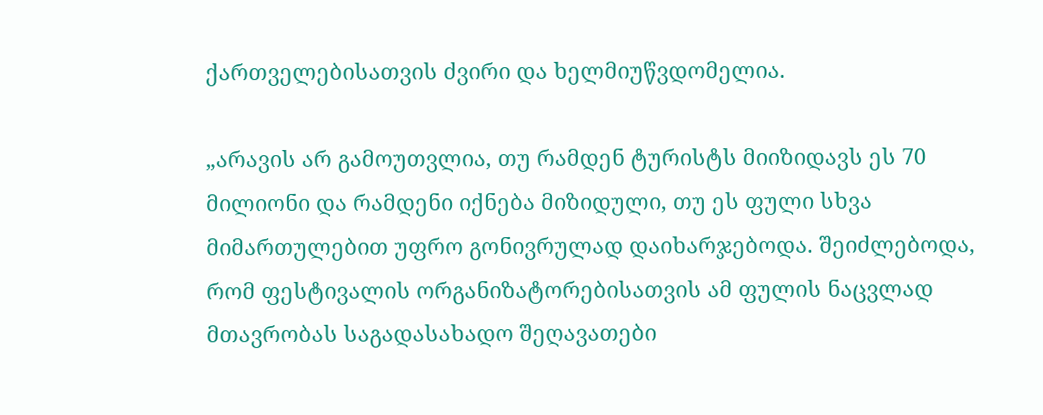ქართველებისათვის ძვირი და ხელმიუწვდომელია.

„არავის არ გამოუთვლია, თუ რამდენ ტურისტს მიიზიდავს ეს 70 მილიონი და რამდენი იქნება მიზიდული, თუ ეს ფული სხვა მიმართულებით უფრო გონივრულად დაიხარჯებოდა. შეიძლებოდა, რომ ფესტივალის ორგანიზატორებისათვის ამ ფულის ნაცვლად მთავრობას საგადასახადო შეღავათები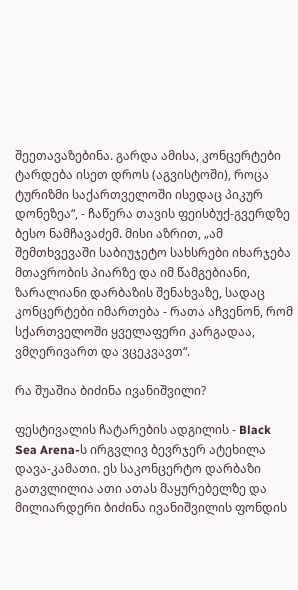შეეთავაზებინა. გარდა ამისა, კონცერტები ტარდება ისეთ დროს (აგვისტოში), როცა ტურიზმი საქართველოში ისედაც პიკურ დონეზეა“, - ჩაწერა თავის ფეისბუქ-გვერდზე ბესო ნამჩავაძემ. მისი აზრით, „ამ შემთხვევაში საბიუჯეტო სახსრები იხარჯება მთავრობის პიარზე და იმ წამგებიანი, ზარალიანი დარბაზის შენახვაზე, სადაც კონცერტები იმართება - რათა აჩვენონ, რომ სქართველოში ყველაფერი კარგადაა, ვმღერივართ და ვცეკვავთ“.

რა შუაშია ბიძინა ივანიშვილი?

ფესტივალის ჩატარების ადგილის - Black Sea Arena-ს ირგვლივ ბევრჯერ ატეხილა დავა-კამათი. ეს საკონცერტო დარბაზი გათვლილია ათი ათას მაყურებელზე და მილიარდერი ბიძინა ივანიშვილის ფონდის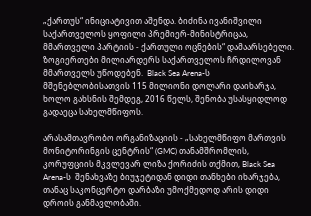„ქართუს“ ინიციატივით აშენდა. ბიძინა ივანიშვილი საქართველოს ყოფილი პრემიერ-მინისტრიცაა, მმართველი პარტიის - ქართული ოცნების“ დამაარსებელი. ზოგიერთები მილიარდერს საქართველოს ჩრდილოვან მმართველს უწოდებენ.  Black Sea Arena-ს  მშენებლობისათვის 115 მილიონი დოლარი დაიხარჯა, ხოლო გახსნის შემდეგ, 2016 წელს, შენობა უსასყიდლოდ გადაეცა სახელმწიფოს.

არასამთავრობო ორგანიზაციის - „სახელმწიფო მართვის მონიტორინგის ცენტრის“ (GMC) თანამშრომლის, კორუფციის მკვლევარ ლიზა ქორიძის თქმით, Black Sea Arena-ს  შენახვაზე ბიუჯეტიდან დიდი თანხები იხარჯება, თანაც საკონცერტო დარბაზი უმოქმედოდ არის დიდი დროის განმავლობაში.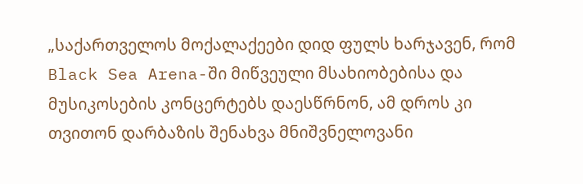„საქართველოს მოქალაქეები დიდ ფულს ხარჯავენ, რომ Black Sea Arena-ში მიწვეული მსახიობებისა და მუსიკოსების კონცერტებს დაესწრნონ, ამ დროს კი თვითონ დარბაზის შენახვა მნიშვნელოვანი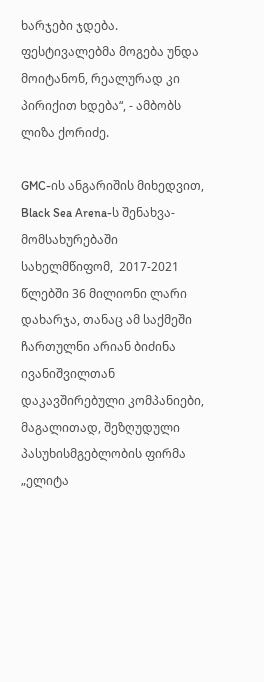ხარჯები ჯდება. ფესტივალებმა მოგება უნდა მოიტანონ, რეალურად კი პირიქით ხდება“, - ამბობს ლიზა ქორიძე.

GMC-ის ანგარიშის მიხედვით, Black Sea Arena-ს შენახვა-მომსახურებაში სახელმწიფომ,  2017-2021 წლებში 36 მილიონი ლარი დახარჯა, თანაც ამ საქმეში ჩართულნი არიან ბიძინა ივანიშვილთან დაკავშირებული კომპანიები, მაგალითად, შეზღუდული პასუხისმგებლობის ფირმა „ელიტა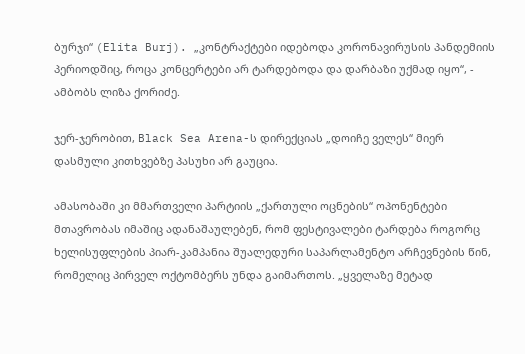ბურჯი“ (Elita Burj). „კონტრაქტები იდებოდა კორონავირუსის პანდემიის პერიოდშიც, როცა კონცერტები არ ტარდებოდა და დარბაზი უქმად იყო“, - ამბობს ლიზა ქორიძე.

ჯერ-ჯერობით, Black Sea Arena-ს დირექციას „დოიჩე ველეს“ მიერ დასმული კითხვებზე პასუხი არ გაუცია.

ამასობაში კი მმართველი პარტიის „ქართული ოცნების“ ოპონენტები მთავრობას იმაშიც ადანაშაულებენ, რომ ფესტივალები ტარდება როგორც ხელისუფლების პიარ-კამპანია შუალედური საპარლამენტო არჩევნების წინ, რომელიც პირველ ოქტომბერს უნდა გაიმართოს. „ყველაზე მეტად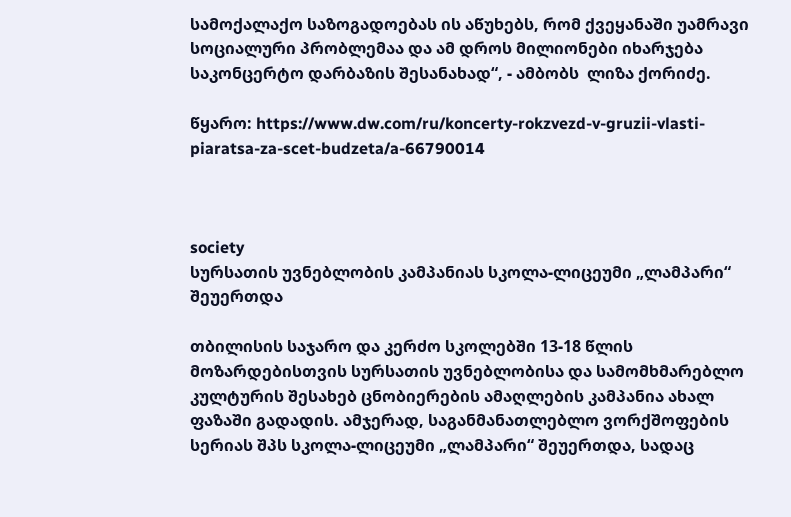სამოქალაქო საზოგადოებას ის აწუხებს, რომ ქვეყანაში უამრავი სოციალური პრობლემაა და ამ დროს მილიონები იხარჯება საკონცერტო დარბაზის შესანახად“, - ამბობს  ლიზა ქორიძე.

წყარო: https://www.dw.com/ru/koncerty-rokzvezd-v-gruzii-vlasti-piaratsa-za-scet-budzeta/a-66790014



society
სურსათის უვნებლობის კამპანიას სკოლა-ლიცეუმი „ლამპარი“ შეუერთდა

თბილისის საჯარო და კერძო სკოლებში 13-18 წლის მოზარდებისთვის სურსათის უვნებლობისა და სამომხმარებლო კულტურის შესახებ ცნობიერების ამაღლების კამპანია ახალ ფაზაში გადადის. ამჯერად, საგანმანათლებლო ვორქშოფების სერიას შპს სკოლა-ლიცეუმი „ლამპარი“ შეუერთდა, სადაც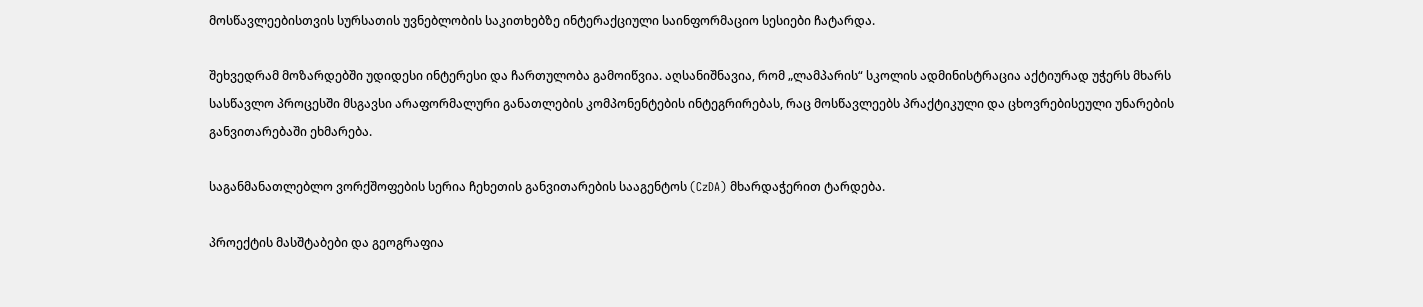მოსწავლეებისთვის სურსათის უვნებლობის საკითხებზე ინტერაქციული საინფორმაციო სესიები ჩატარდა.

შეხვედრამ მოზარდებში უდიდესი ინტერესი და ჩართულობა გამოიწვია. აღსანიშნავია, რომ „ლამპარის“ სკოლის ადმინისტრაცია აქტიურად უჭერს მხარს სასწავლო პროცესში მსგავსი არაფორმალური განათლების კომპონენტების ინტეგრირებას, რაც მოსწავლეებს პრაქტიკული და ცხოვრებისეული უნარების განვითარებაში ეხმარება.

საგანმანათლებლო ვორქშოფების სერია ჩეხეთის განვითარების სააგენტოს (CzDA) მხარდაჭერით ტარდება.

პროექტის მასშტაბები და გეოგრაფია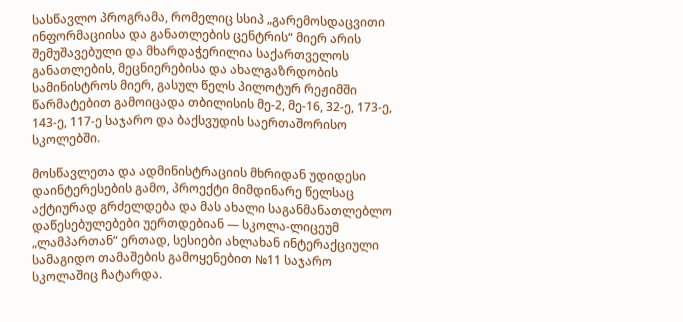სასწავლო პროგრამა, რომელიც სსიპ „გარემოსდაცვითი ინფორმაციისა და განათლების ცენტრის“ მიერ არის შემუშავებული და მხარდაჭერილია საქართველოს განათლების, მეცნიერებისა და ახალგაზრდობის სამინისტროს მიერ, გასულ წელს პილოტურ რეჟიმში წარმატებით გამოიცადა თბილისის მე-2, მე-16, 32-ე, 173-ე, 143-ე, 117-ე საჯარო და ბაქსვუდის საერთაშორისო სკოლებში.

მოსწავლეთა და ადმინისტრაციის მხრიდან უდიდესი დაინტერესების გამო, პროექტი მიმდინარე წელსაც აქტიურად გრძელდება და მას ახალი საგანმანათლებლო დაწესებულებები უერთდებიან — სკოლა-ლიცეუმ „ლამპართან“ ერთად, სესიები ახლახან ინტერაქციული სამაგიდო თამაშების გამოყენებით №11 საჯარო სკოლაშიც ჩატარდა.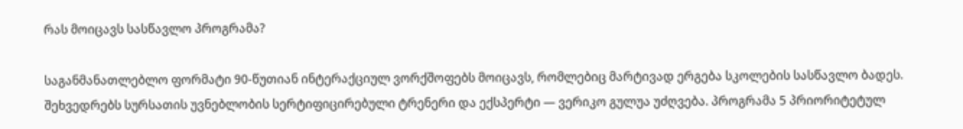რას მოიცავს სასწავლო პროგრამა?

საგანმანათლებლო ფორმატი 90-წუთიან ინტერაქციულ ვორქშოფებს მოიცავს, რომლებიც მარტივად ერგება სკოლების სასწავლო ბადეს. შეხვედრებს სურსათის უვნებლობის სერტიფიცირებული ტრენერი და ექსპერტი — ვერიკო გულუა უძღვება. პროგრამა 5 პრიორიტეტულ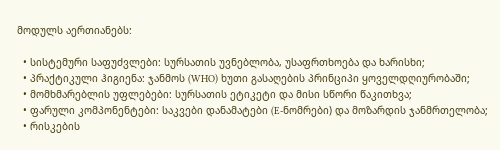მოდულს აერთიანებს:

  • სისტემური საფუძვლები: სურსათის უვნებლობა, უსაფრთხოება და ხარისხი;
  • პრაქტიკული ჰიგიენა: ჯანმოს (WHO) ხუთი გასაღების პრინციპი ყოველდღიურობაში;
  • მომხმარებლის უფლებები: სურსათის ეტიკეტი და მისი სწორი წაკითხვა;
  • ფარული კომპონენტები: საკვები დანამატები (E-ნომრები) და მოზარდის ჯანმრთელობა;
  • რისკების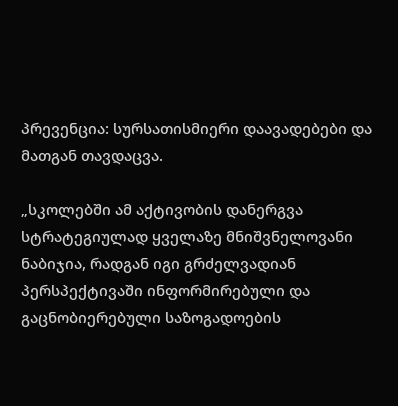პრევენცია: სურსათისმიერი დაავადებები და მათგან თავდაცვა.

„სკოლებში ამ აქტივობის დანერგვა სტრატეგიულად ყველაზე მნიშვნელოვანი ნაბიჯია, რადგან იგი გრძელვადიან პერსპექტივაში ინფორმირებული და გაცნობიერებული საზოგადოების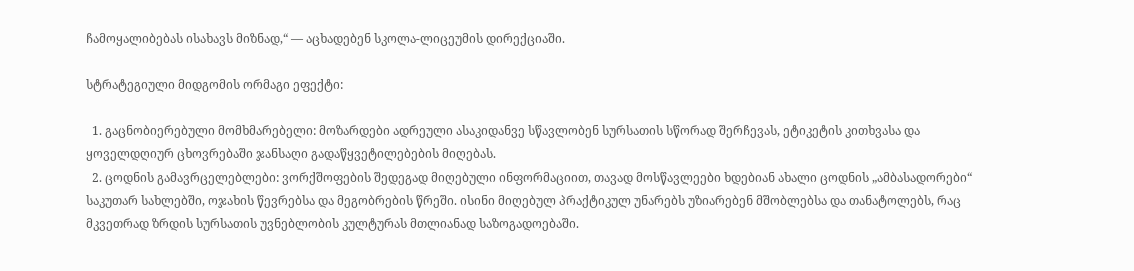ჩამოყალიბებას ისახავს მიზნად,“ — აცხადებენ სკოლა-ლიცეუმის დირექციაში.

სტრატეგიული მიდგომის ორმაგი ეფექტი:

  1. გაცნობიერებული მომხმარებელი: მოზარდები ადრეული ასაკიდანვე სწავლობენ სურსათის სწორად შერჩევას, ეტიკეტის კითხვასა და ყოველდღიურ ცხოვრებაში ჯანსაღი გადაწყვეტილებების მიღებას.
  2. ცოდნის გამავრცელებლები: ვორქშოფების შედეგად მიღებული ინფორმაციით, თავად მოსწავლეები ხდებიან ახალი ცოდნის „ამბასადორები“ საკუთარ სახლებში, ოჯახის წევრებსა და მეგობრების წრეში. ისინი მიღებულ პრაქტიკულ უნარებს უზიარებენ მშობლებსა და თანატოლებს, რაც მკვეთრად ზრდის სურსათის უვნებლობის კულტურას მთლიანად საზოგადოებაში.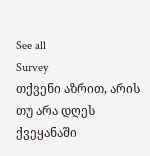See all
Survey
თქვენი აზრით, არის თუ არა დღეს ქვეყანაში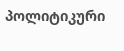პოლიტიკური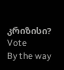კრიზისი?
Vote
By the way